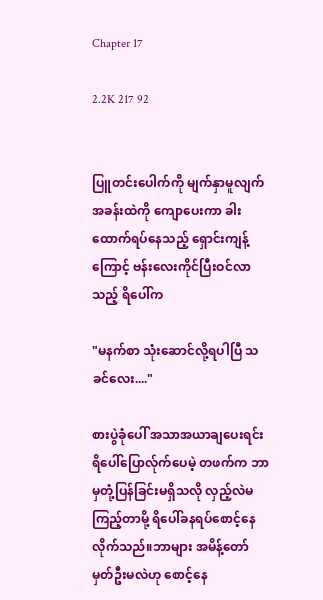Chapter 17

2.2K 217 92


ပြူတင်းပေါက်ကို မျက်နှာမူလျက် အခန်းထဲကို ကျောပေးကာ ‌ခါးထောက်ရပ်နေသည့် ရှောင်းကျန့်ကြောင့် ဗန်းလေးကိုင်ပြီးဝင်လာသည့် ရိပေါ်က

"မနက်စာ သုံးဆောင်လို့ရပါပြီ သခင်လေး...."

စားပွဲခုံပေါ် အသာအယာချပေးရင်း ရိပေါ်ပြောလ်ုက်ပေမဲ့ တဖက်က ဘာမှတုံ့ပြန်ခြင်းမရှိသလို လှည့်လဲမကြည့်တာမို့ ရိပေါ်ခန‌ရပ်စောင့်နေလိုက်သည်။ဘာများ အမိန့်တော်မှတ်ဦးမလဲဟု စောင့်နေ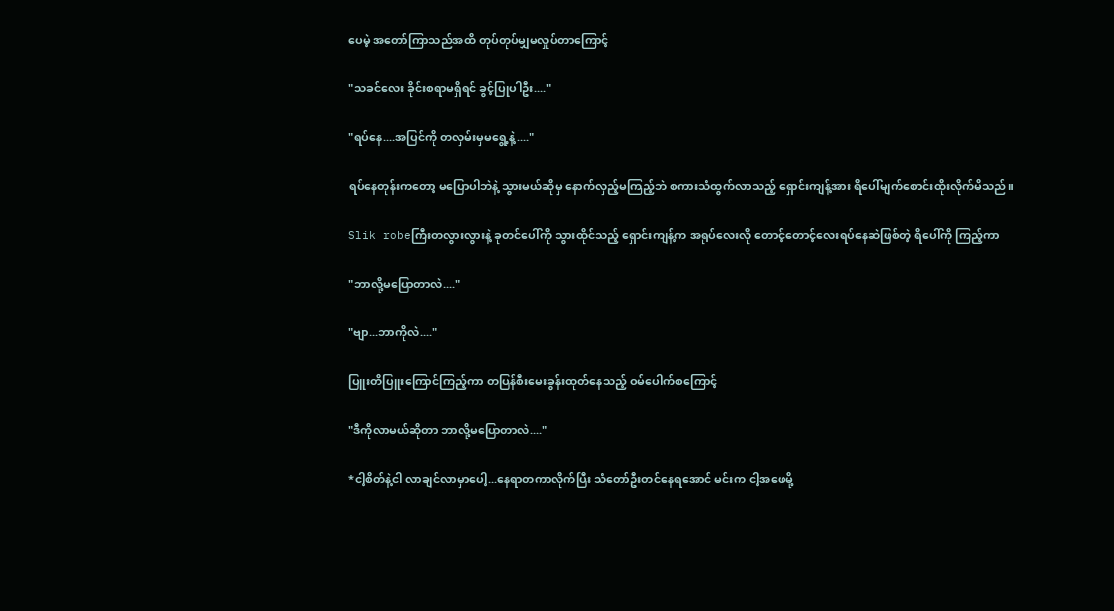ပေမဲ့ အတော်ကြာသည်အထိ တုပ်တုပ်မျှမလှုပ်တာကြောင့်

"သခင်လေး ခိုင်းစရာမရှိရင် ခွင့်ပြုပါဦး...."

"ရပ်နေ....အပြင်ကို တလှမ်းမှမရွေ့နဲ့...."

ရပ်နေတုန်းကတော့ မပြောပါဘဲနဲ့ သွားမယ်ဆိုမှ နောက်လှည့်မကြည့်ဘဲ စကားသံထွက်လာသည့် ရှောင်းကျန့်အား ရိပေါ်မျက်စောင်းထိုးလိုက်မိသည်။

Slik robeကြီးတလွားလွားနဲ့ ခုတင်ပေါ်ကို သွားထိုင်သည့် ရှောင်းကျန့်က အရုပ်လေးလို တောင့်‌တောင့်လေးရပ်နေဆဲဖြစ်တဲ့ ရိပေါ်ကို ကြည့်ကာ

"ဘာလို့မပြောတာလဲ...."

"ဗျာ...ဘာကိုလဲ...."

ပြူးတိပြူးကြောင်ကြည့်ကာ တပြန်စီးမေးခွန်းထုတ်နေသည့် ဝမ်ပေါက်စကြောင့်

"ဒီကိုလာမယ်ဆိုတာ ဘာလို့မပြောတာလဲ...."

*ငါ့စိတ်နဲ့ငါ လာချင်လာမှာပေါ့...နေရာတကာလိုက်ပြီး သံတော်ဦးတင်နေရအောင် မင်းက ငါ့အဖေမို့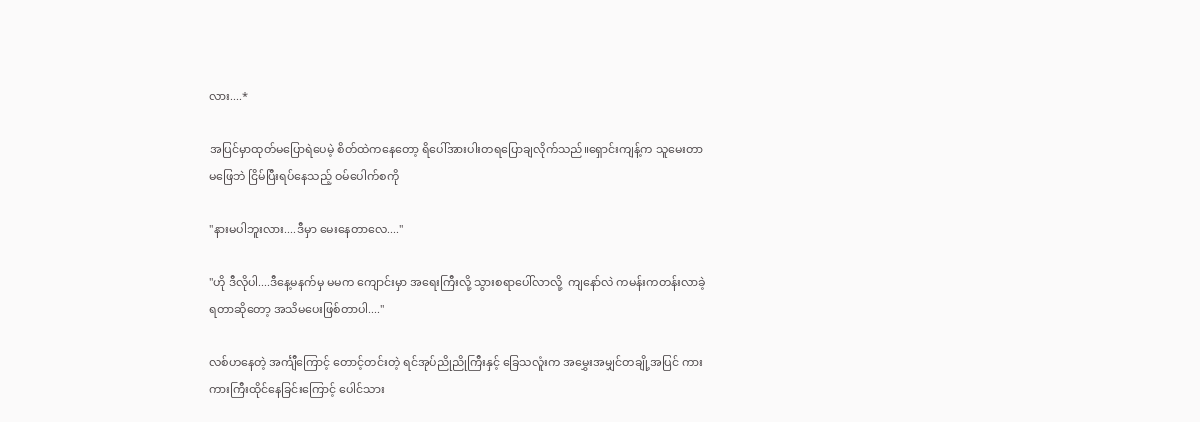လား....*

အပြင်မှာထုတ်မပြောရဲပေမဲ့ စိတ်ထဲကနေတော့ ရိပေါ်အားပါးတရပြောချလိုက်သည်။ရှောင်းကျန့်က သူမေးတာမဖြေဘဲ ငြိမ်ပြီးရပ်နေသည့် ဝမ်ပေါက်စကို

"နားမပါဘူးလား....ဒီမှာ မေးနေတာလေ...."

"ဟို ဒီလိုပါ....ဒီနေ့မနက်မှ မမက ကျောင်းမှာ အရေးကြီးလို့ သွားစရာပေါ်လာလို့  ကျနော်လဲ ကမန်းကတန်းလာခဲ့ရတာဆိုတော့ အသိမပေးဖြစ်တာပါ...."

လစ်ဟနေတဲ့ အင်္ကျီကြောင့် တောင့်တင်းတဲ့ ရင်အုပ်ညိုညိုကြီးနှင့် ခြေသလူံးက အမွှေးအမျှင်တချို့အပြင် ကားကားကြီးထိုင်နေခြင်းကြောင့် ပေါင်သား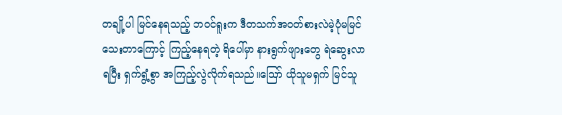တချို့ပါ မြင်နေရသည့် ဘဝင်ရူးက ဒီတသက်အဝတ်စားလဲမဲ့ပုံမမြင်သေးတာကြောင့် ကြည့်နေရတဲ့ ရိပေါ်မှာ နားရွက်ဖျားတွေ ‌ရဲဆွေးလာရပြီး ရှက်ရွံ့စွာ အကြည့်လွဲလိုက်ရသည်။ဪ ယိုသူမရှက် မြင်သူ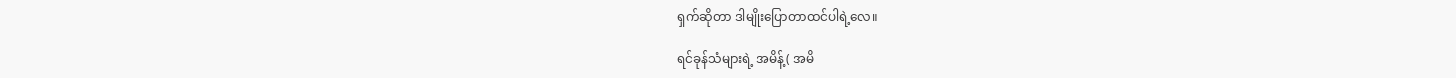ရှက်ဆိုတာ ဒါမျိုးပြောတာထင်ပါရဲ့လေ။

ရင်ခုန်သံများရဲ့ အမိန့်( အမိ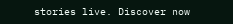stories live. Discover now